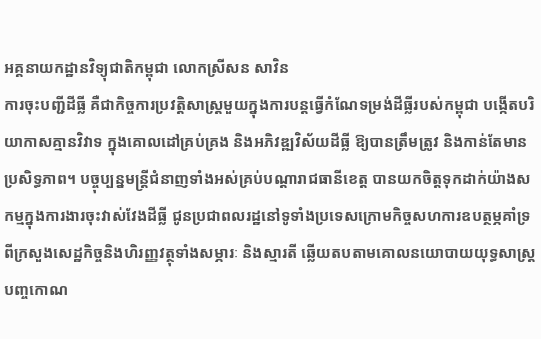អគ្គនាយកដ្ឋានវិទ្យុជាតិកម្ពុជា លោកស្រីសន សាវិន
ការចុះបញ្ជីដីធ្លី គឺជាកិច្ចការប្រវត្តិសាស្ត្រមួយក្នុងការបន្តធ្វើកំណែទម្រង់ដីធ្លីរបស់កម្ពុជា បង្កើតបរិយាកាសគ្មានវិវាទ ក្នុងគោលដៅគ្រប់គ្រង និងអភិវឌ្ឍវិស័យដីធ្លី ឱ្យបានត្រឹមត្រូវ និងកាន់តែមានប្រសិទ្ធភាព។ បច្ចុប្បន្នមន្ត្រីជំនាញទាំងអស់គ្រប់បណ្ដារាជធានីខេត្ត បានយកចិត្តទុកដាក់យ៉ាងសកម្មក្នុងការងារចុះវាស់វែងដីធ្លី ជូនប្រជាពលរដ្ឋនៅទូទាំងប្រទេសក្រោមកិច្ចសហការឧបត្ថម្ភគាំទ្រពីក្រសួងសេដ្ឋកិច្ចនិងហិរញ្ញវត្ថុទាំងសម្ភារៈ និងស្មារតី ឆ្លើយតបតាមគោលនយោបាយយុទ្ធសាស្ត្របញ្ចកោណ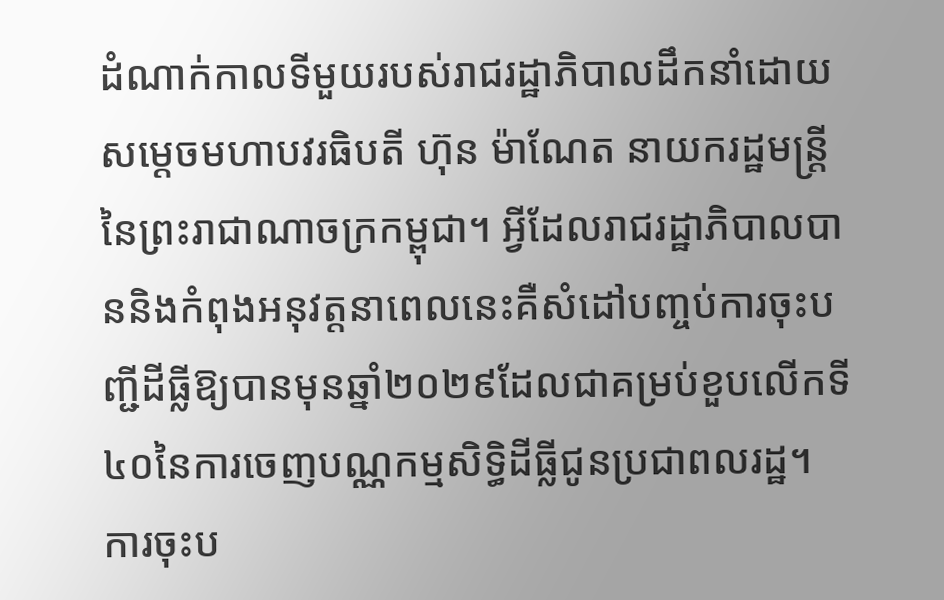ដំណាក់កាលទីមួយរបស់រាជរដ្ឋាភិបាលដឹកនាំដោយសម្ដេចមហាបវរធិបតី ហ៊ុន ម៉ាណែត នាយករដ្ឋមន្ត្រីនៃព្រះរាជាណាចក្រកម្ពុជា។ អ្វីដែលរាជរដ្ឋាភិបាលបាននិងកំពុងអនុវត្តនាពេលនេះគឺសំដៅបញ្ចប់ការចុះបញ្ជីដីធ្លីឱ្យបានមុនឆ្នាំ២០២៩ដែលជាគម្រប់ខួបលើកទី៤០នៃការចេញបណ្ណកម្មសិទ្ធិដីធ្លីជូនប្រជាពលរដ្ឋ។
ការចុះប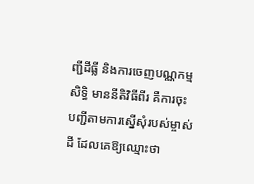ញ្ជីដីធ្លី និងការចេញបណ្ណកម្មសិទ្ធិ មាននីតិវិធីពីរ គឺការចុះបញ្ជីតាមការស្នើសុំរបស់ម្ចាស់ដី ដែលគេឱ្យឈ្មោះថា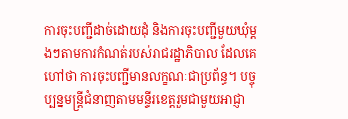ការចុះបញ្ជីដាច់ដោយដុំ និងការចុះបញ្ជីមួយឃុំម្តងៗតាមការកំណត់របស់រាជរដ្ឋាភិបាល ដែលគេហៅថា ការចុះបញ្ជីមានលក្ខណៈជាប្រព័ន្ធ។ បច្ចុប្បន្នមន្ត្រីជំនាញតាមមន្ទីរខេត្តរួមជាមួយអាជ្ញា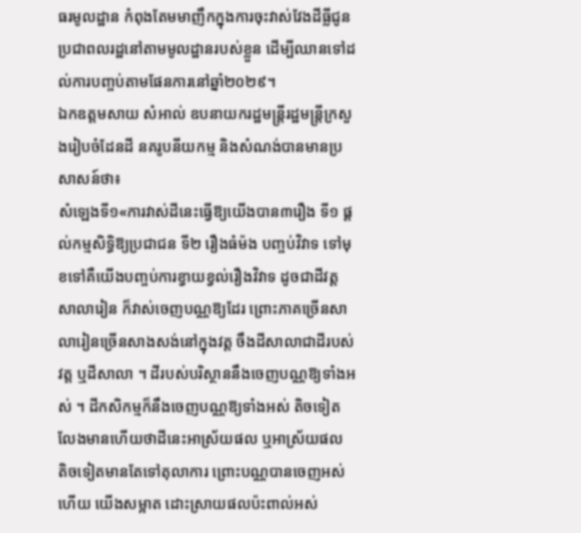ធរមូលដ្ឋាន កំពុងតែមមាញឹកក្នុងការចុះវាស់វែងដីធ្លីជូនប្រជាពលរដ្ឋនៅតាមមូលដ្ឋានរបស់ខ្លួន ដើម្បីឈានទៅដល់ការបញ្ចប់តាមផែនការនៅឆ្នាំ២០២៩។
ឯកឧត្តមសាយ សំអាល់ ឧបនាយករដ្ឋមន្ត្រីរដ្ឋមន្ត្រីក្រសួងរៀបចំដែនដី នគរូបនីយកម្ម និងសំណង់បានមានប្រសាសន៍ថា៖
សំឡេងទី១«ការវាស់ដីនេះធ្វើឱ្យយើងបាន៣រឿង ទី១ ផ្ដល់កម្មសិទ្ធិឱ្យប្រជាជន ទី២ រឿងធំម៉ង បញ្ចប់វិវាទ ទៅមុខទៅគឺយើងបញ្ចប់ការខ្វាយខ្វល់រឿងវិវាទ ដូចជាដីវត្ត សាលារៀន ក៏វាស់ចេញបណ្ណឱ្យដែរ ព្រោះភាគច្រើនសាលារៀនច្រើនសាងសង់នៅក្នុងវត្ត ចឹងដីសាលាជាដីរបស់វត្ត ឬដីសាលា ។ ដីរបស់បរិស្ថាននឹងចេញបណ្ណឱ្យទាំងអស់ ។ ដីកសិកម្មក៏នឹងចេញបណ្ណឱ្យទាំងអស់ តិចទៀតលែងមានហើយថាដីនេះអាស្រ័យផល ឬអាស្រ័យផល តិចទៀតមានតែទៅតុលាការ ព្រោះបណ្ណបានចេញអស់ហើយ យើងសម្អាត ដោះស្រាយផលប៉ះពាល់អស់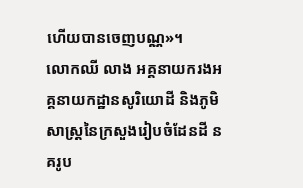ហើយបានចេញបណ្ណ»។
លោកឈី លាង អគ្គនាយករងអគ្គនាយកដ្ឋានសូរិយោដី និងភូមិសាស្ត្រនៃក្រសួងរៀបចំដែនដី នគរូប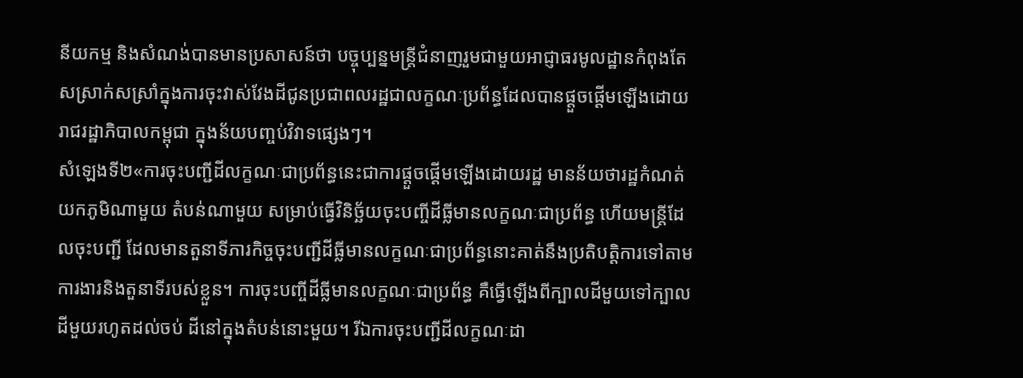នីយកម្ម និងសំណង់បានមានប្រសាសន៍ថា បច្ចុប្បន្នមន្ត្រីជំនាញរួមជាមួយអាជ្ញាធរមូលដ្ឋានកំពុងតែសស្រាក់សស្រាំក្នុងការចុះវាស់វែងដីជូនប្រជាពលរដ្ឋជាលក្ខណៈប្រព័ន្ធដែលបានផ្ដួចផ្ដើមឡើងដោយរាជរដ្ឋាភិបាលកម្ពុជា ក្នុងន័យបញ្ចប់វិវាទផ្សេងៗ។
សំឡេងទី២«ការចុះបញ្ជីដីលក្ខណៈជាប្រព័ន្ធនេះជាការផ្ដួចផ្ដើមឡើងដោយរដ្ឋ មានន័យថារដ្ឋកំណត់យកភូមិណាមួយ តំបន់ណាមួយ សម្រាប់ធ្វើវិនិច្ឆ័យចុះបញ្ចីដីធ្លីមានលក្ខណៈជាប្រព័ន្ធ ហើយមន្ត្រីដែលចុះបញ្ជី ដែលមានតួនាទីភារកិច្ចចុះបញ្ជីដីធ្លីមានលក្ខណៈជាប្រព័ន្ធនោះគាត់នឹងប្រតិបត្តិការទៅតាមការងារនិងតួនាទីរបស់ខ្លួន។ ការចុះបញ្ចីដីធ្លីមានលក្ខណៈជាប្រព័ន្ធ គឺធ្វើឡើងពីក្បាលដីមួយទៅក្បាលដីមួយរហូតដល់ចប់ ដីនៅក្នុងតំបន់នោះមួយ។ រីឯការចុះបញ្ជីដីលក្ខណៈដា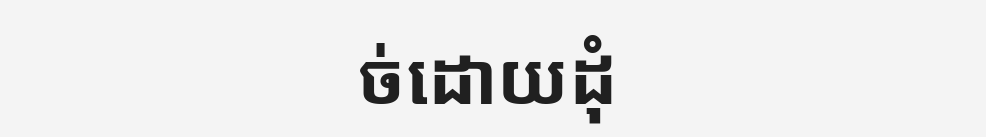ច់ដោយដុំ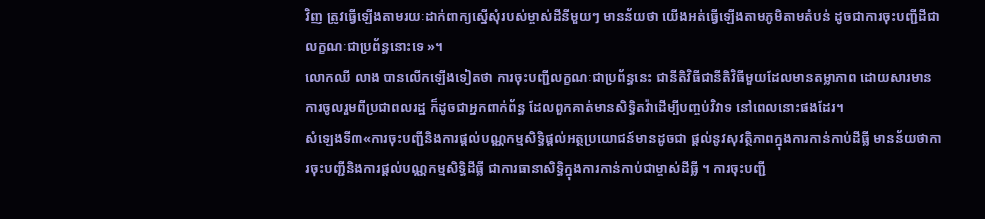វិញ ត្រូវធ្វើឡើងតាមរយៈដាក់ពាក្យស្នើសុំរបស់ម្ចាស់ដីនីមួយៗ មានន័យថា យើងអត់ធ្វើឡើងតាមភូមិតាមតំបន់ ដូចជាការចុះបញ្ជីដីជាលក្ខណៈជាប្រព័ន្ធនោះទេ »។
លោកឈី លាង បានលើកឡើងទៀតថា ការចុះបញ្ជីលក្ខណៈជាប្រព័ន្ធនេះ ជានីតិវិធីជានីតិវិធីមួយដែលមានតម្លាភាព ដោយសារមានការចូលរួមពីប្រជាពលរដ្ឋ ក៏ដូចជាអ្នកពាក់ព័ន្ធ ដែលពួកគាត់មានសិទ្ធិតវ៉ាដើម្បីបញ្ចប់វិវាទ នៅពេលនោះផងដែរ។
សំឡេងទី៣«ការចុះបញ្ជីនិងការផ្ដល់បណ្ណកម្មសិទ្ធិផ្ដល់អត្ថប្រយោជន៍មានដូចជា ផ្ដល់នូវសុវត្ថិភាពក្នុងការកាន់កាប់ដីធ្លី មានន័យថាការចុះបញ្ជីនិងការផ្ដល់បណ្ណកម្មសិទ្ធិដីធ្លី ជាការធានាសិទ្ធិក្នុងការកាន់កាប់ជាម្ចាស់ដីធ្លី ។ ការចុះបញ្ជី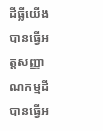ដីធ្លីយើងបានធ្វើអត្តសញ្ញាណកម្មដី បានធ្វើអ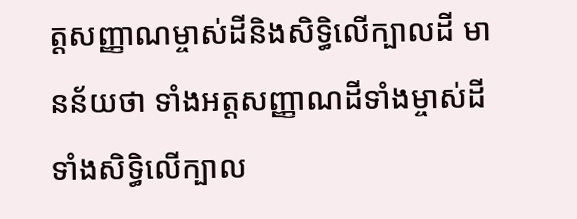ត្តសញ្ញាណម្ចាស់ដីនិងសិទ្ធិលើក្បាលដី មានន័យថា ទាំងអត្តសញ្ញាណដីទាំងម្ចាស់ដី ទាំងសិទ្ធិលើក្បាល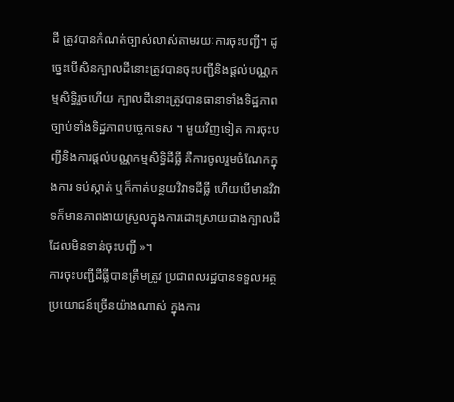ដី ត្រូវបានកំណត់ច្បាស់លាស់តាមរយៈការចុះបញ្ជី។ ដូច្នេះបើសិនក្បាលដីនោះត្រូវបានចុះបញ្ជីនិងផ្ដល់បណ្ណកម្មសិទ្ធិរួចហើយ ក្បាលដីនោះត្រូវបានធានាទាំងទិដ្ឋភាពច្បាប់ទាំងទិដ្ឋភាពបច្ចេកទេស ។ មួយវិញទៀត ការចុះបញ្ជីនិងការផ្ដល់បណ្ណកម្មសិទ្ធិដីធ្លី គឺការចូលរួមចំណែកក្នុងការ ទប់ស្កាត់ ឬក៏កាត់បន្ថយវិវាទដីធ្លី ហើយបើមានវិវាទក៏មានភាពងាយស្រួលក្នុងការដោះស្រាយជាងក្បាលដីដែលមិនទាន់ចុះបញ្ជី »។
ការចុះបញ្ជីដីធ្លីបានត្រឹមត្រូវ ប្រជាពលរដ្ឋបានទទួលអត្ថប្រយោជន៍ច្រើនយ៉ាងណាស់ ក្នុងការ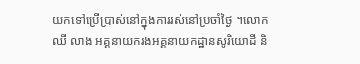យកទៅប្រើប្រាស់នៅក្នុងការរស់នៅប្រចាំថ្ងៃ ។លោកឈី លាង អគ្គនាយករងអគ្គនាយកដ្ឋានសូរិយោដី និ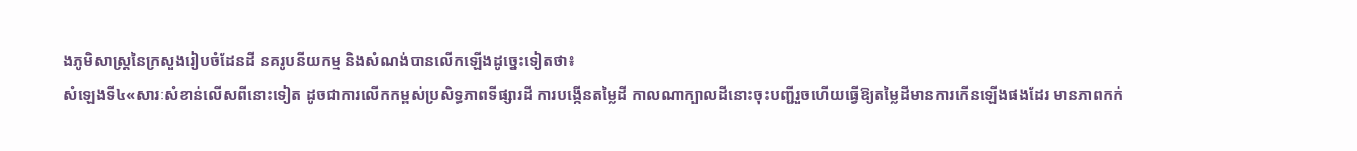ងភូមិសាស្ត្រនៃក្រសួងរៀបចំដែនដី នគរូបនីយកម្ម និងសំណង់បានលើកឡើងដូច្នេះទៀតថា៖
សំឡេងទី៤«សារៈសំខាន់លើសពីនោះទៀត ដូចជាការលើកកម្ពស់ប្រសិទ្ធភាពទីផ្សារដី ការបង្កើនតម្លៃដី កាលណាក្បាលដីនោះចុះបញ្ជីរួចហើយធ្វើឱ្យតម្លៃដីមានការកើនឡើងផងដែរ មានភាពកក់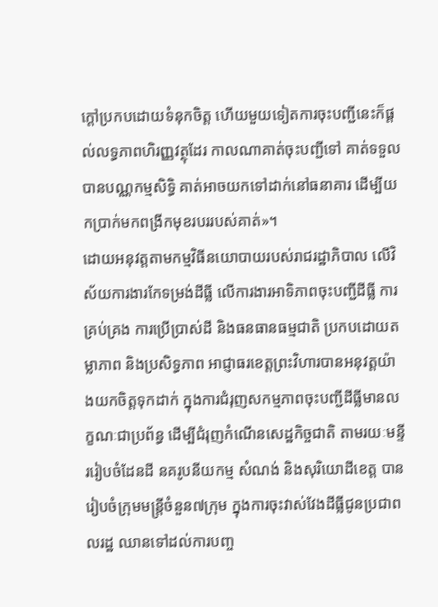ក្ដៅប្រកបដោយទំនុកចិត្ត ហើយមួយទៀតការចុះបញ្ជីនេះក៏ផ្ដល់លទ្ធភាពហិរញ្ញវត្ថុដែរ កាលណាគាត់ចុះបញ្ជីទៅ គាត់ទទួលបានបណ្ណកម្មសិទ្ធិ គាត់អាចយកទៅដាក់នៅធនាគារ ដើម្បីយកប្រាក់មកពង្រីកមុខរបររបស់គាត់»។
ដោយអនុវត្តតាមកម្មវិធីនយោបាយរបស់រាជរដ្ឋាភិបាល លើវិស័យការងារកែទម្រង់ដីធ្លី លើការងារអាទិភាពចុះបញ្ជីដីធ្លី ការគ្រប់គ្រង ការប្រើប្រាស់ដី និងធនធានធម្មជាតិ ប្រកបដោយតម្លាភាព និងប្រសិទ្ធភាព អាជ្ញាធរខេត្តព្រះវិហារបានអនុវត្តយ៉ាងយកចិត្តទុកដាក់ ក្នុងការជំរុញសកម្មភាពចុះបញ្ជីដីធ្លីមានលក្ខណៈជាប្រព័ន្ធ ដើម្បីជំរុញកំណើនសេដ្ឋកិច្ចជាតិ តាមរយៈមន្ទីររៀបចំដែនដី នគរូបនីយកម្ម សំណង់ និងសុរិយោដីខេត្ត បានរៀបចំក្រុមមន្ត្រីចំនួន៧ក្រុម ក្នុងការចុះវាស់វែងដីធ្លីជូនប្រជាពលរដ្ឋ ឈានទៅដល់ការបញ្ច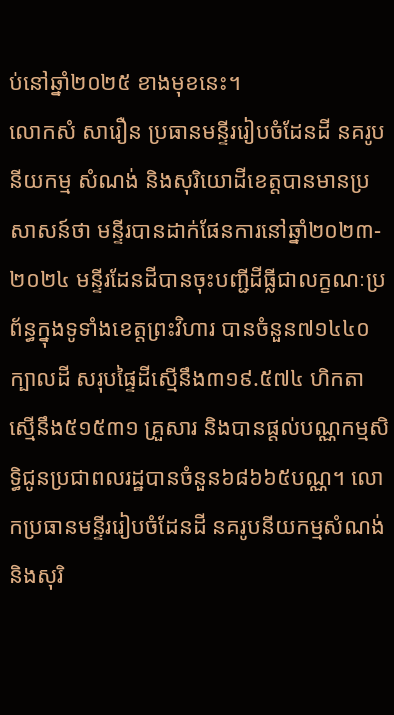ប់នៅឆ្នាំ២០២៥ ខាងមុខនេះ។
លោកសំ សារឿន ប្រធានមន្ទីររៀបចំដែនដី នគរូបនីយកម្ម សំណង់ និងសុរិយោដីខេត្តបានមានប្រសាសន៍ថា មន្ទីរបានដាក់ផែនការនៅឆ្នាំ២០២៣- ២០២៤ មន្ទីរដែនដីបានចុះបញ្ជីដីធ្លីជាលក្ខណៈប្រព័ន្ធក្នុងទូទាំងខេត្តព្រះវិហារ បានចំនួន៧១៤៤០ ក្បាលដី សរុបផ្ទៃដីស្មើនឹង៣១៩.៥៧៤ ហិកតា ស្មើនឹង៥១៥៣១ គ្រួសារ និងបានផ្ដល់បណ្ណកម្មសិទ្ធិជូនប្រជាពលរដ្ឋបានចំនួន៦៨៦៦៥បណ្ណ។ លោកប្រធានមន្ទីររៀបចំដែនដី នគរូបនីយកម្មសំណង់ និងសុរិ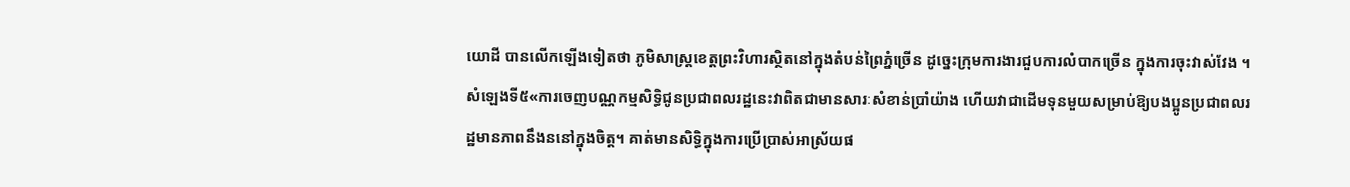យោដី បានលើកឡើងទៀតថា ភូមិសាស្ត្រខេត្តព្រះវិហារស្ថិតនៅក្នុងតំបន់ព្រៃភ្នំច្រើន ដូច្នេះក្រុមការងារជួបការលំបាកច្រើន ក្នុងការចុះវាស់វែង ។
សំឡេងទី៥«ការចេញបណ្ណកម្មសិទ្ធិជូនប្រជាពលរដ្ឋនេះវាពិតជាមានសារៈសំខាន់ប្រាំយ៉ាង ហើយវាជាដើមទុនមួយសម្រាប់ឱ្យបងប្អូនប្រជាពលរដ្ឋមានភាពនឹងននៅក្នុងចិត្ត។ គាត់មានសិទ្ធិក្នុងការប្រើប្រាស់អាស្រ័យផ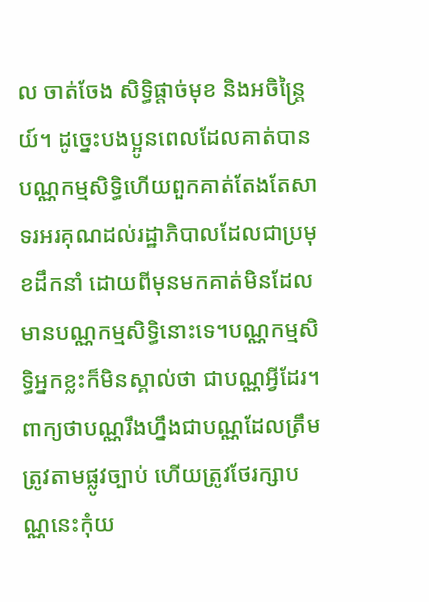ល ចាត់ចែង សិទ្ធិផ្ដាច់មុខ និងអចិន្ត្រៃយ៍។ ដូច្នេះបងប្អូនពេលដែលគាត់បានបណ្ណកម្មសិទ្ធិហើយពួកគាត់តែងតែសាទរអរគុណដល់រដ្ឋាភិបាលដែលជាប្រមុខដឹកនាំ ដោយពីមុនមកគាត់មិនដែលមានបណ្ណកម្មសិទ្ធិនោះទេ។បណ្ណកម្មសិទ្ធិអ្នកខ្លះក៏មិនស្គាល់ថា ជាបណ្ណអ្វីដែរ។ ពាក្យថាបណ្ណរឹងហ្នឹងជាបណ្ណដែលត្រឹមត្រូវតាមផ្លូវច្បាប់ ហើយត្រូវថែរក្សាបណ្ណនេះកុំយ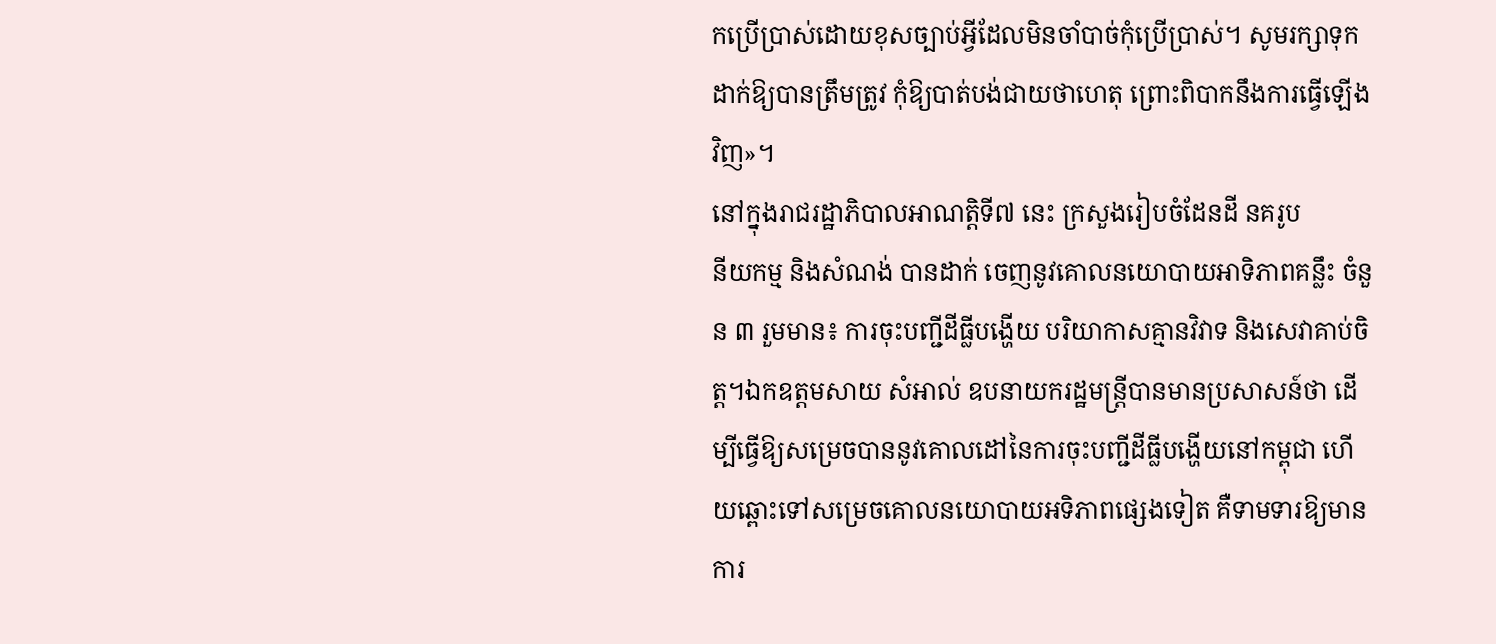កប្រើប្រាស់ដោយខុសច្បាប់អ្វីដែលមិនចាំបាច់កុំប្រើប្រាស់។ សូមរក្សាទុកដាក់ឱ្យបានត្រឹមត្រូវ កុំឱ្យបាត់បង់ជាយថាហេតុ ព្រោះពិបាកនឹងការធ្វើឡើងវិញ»។
នៅក្នុងរាជរដ្ឋាភិបាលអាណត្តិទី៧ នេះ ក្រសួងរៀបចំដែនដី នគរូប
នីយកម្ម និងសំណង់ បានដាក់ ចេញនូវគោលនយោបាយអាទិភាពគន្លឹះ ចំនួន ៣ រួមមាន៖ ការចុះបញ្ជីដីធ្លីបង្ហើយ បរិយាកាសគ្មានវិវាទ និងសេវាគាប់ចិត្ត។ឯកឧត្តមសាយ សំអាល់ ឧបនាយករដ្ឋមន្ត្រីបានមានប្រសាសន៍ថា ដើម្បីធ្វើឱ្យសម្រេចបាននូវគោលដៅនៃការចុះបញ្ជីដីធ្លីបង្ហើយនៅកម្ពុជា ហើយឆ្ពោះទៅសម្រេចគោលនយោបាយអទិភាពផ្សេងទៀត គឺទាមទារឱ្យមានការ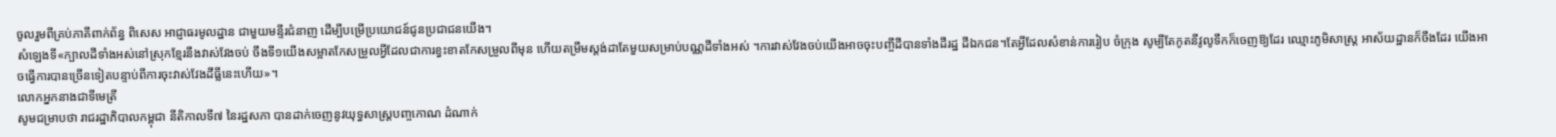ចូលរួមពីគ្រប់ភាគីពាក់ព័ន្ធ ពិសេស អាជ្ញាធរមូលដ្ឋាន ជាមួយមន្ទីរជំនាញ ដើម្បីបម្រើប្រយោជន៍ជូនប្រជាជនយើង។
សំឡេងទី«ក្បាលដីទាំងអស់នៅស្រុកខ្មែរនឹងវាស់វែងចប់ ចឹងទី១យើងសម្អាតកែសម្រួលអ្វីដែលជាការខ្វះខាតកែសម្រួលពីមុន ហើយតម្រឹមស្តង់ដាតែមួយសម្រាប់បណ្ណដីទាំងអស់ ។ការវាស់វែងចប់យើងអាចចុះបញ្ចីដីបានទាំងដីរដ្ឋ ដីឯកជន។តែអ្វីដែលសំខាន់ការរៀប ចំក្រុង សូម្បីតែកូតនីវូលូទឹកក៏ចេញឱ្យដែរ ឈ្មោះភូមិសាស្ត្រ អាស័យដ្ឋានក៏ចឹងដែរ យើងអាចធ្វើការបានច្រើនទៀតបន្ទាប់ពីការចុះវាស់វែងដីធ្លីនេះហើយ»។
លោកអ្នកនាងជាទីមេត្រី
សូមជម្រាបថា រាជរដ្ឋាភិបាលកម្ពុជា នីតិកាលទី៧ នៃរដ្ឋសភា បានដាក់ចេញនូវយុទ្ធសាស្រ្តបញ្ចកោណ ដំណាក់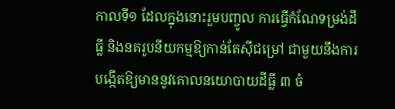កាលទី១ ដែលក្នុងនោះរួមបញ្ចូល ការធ្វើកំណែទម្រង់ដីធ្លី និងនគរូបនីយកម្មឱ្យកាន់តែស៊ីជម្រៅ ជាមួយនឹងការ បង្កើតឱ្យមាននូវគោលនយោបាយដីធ្លី ៣ ចំ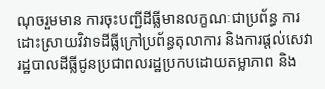ណុចរួមមាន ការចុះបញ្ជីដីធ្លីមានលក្ខណៈជាប្រព័ន្ធ ការដោះស្រាយវិវាទដីធ្លីក្រៅប្រព័ន្ធតុលាការ និងការផ្ដល់សេវារដ្ឋបាលដីធ្លីជូនប្រជាពលរដ្ឋប្រកបដោយតម្លាភាព និង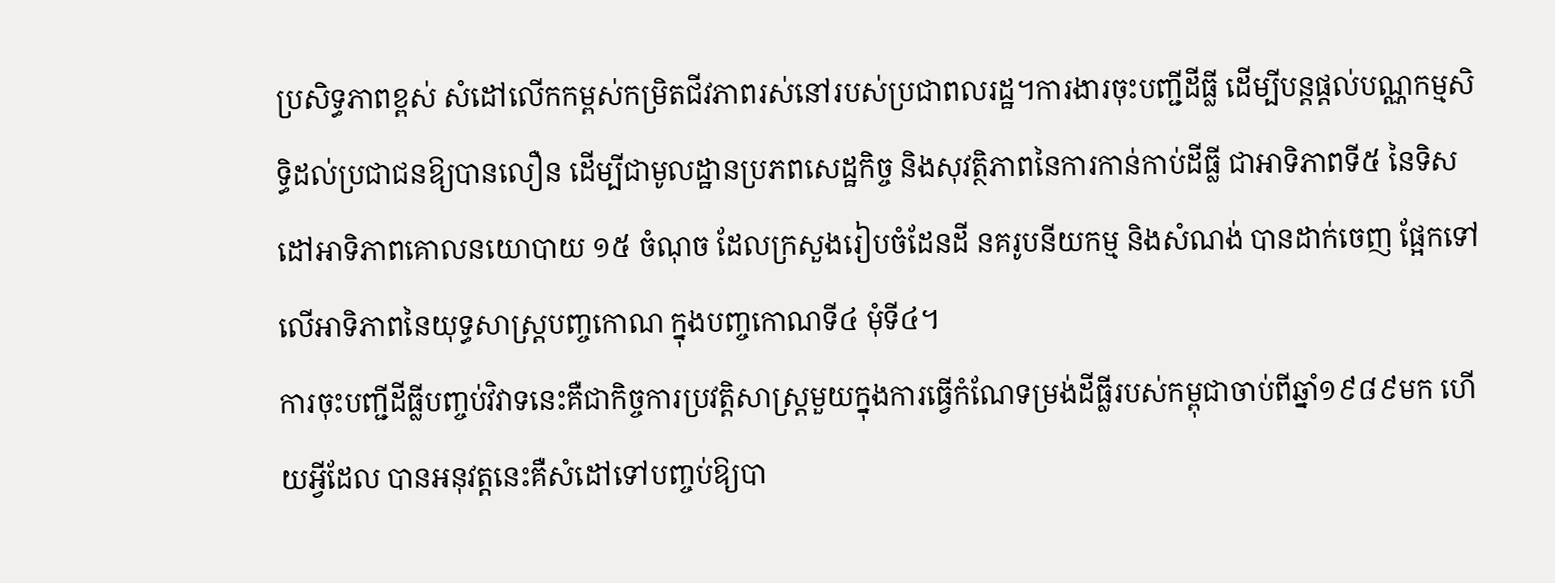ប្រសិទ្ធភាពខ្ពស់ សំដៅលើកកម្ពស់កម្រិតជីវភាពរស់នៅរបស់ប្រជាពលរដ្ឋ។ការងារចុះបញ្ជីដីធ្លី ដើម្បីបន្តផ្តល់បណ្ណកម្មសិទ្ធិដល់ប្រជាជនឱ្យបានលឿន ដើម្បីជាមូលដ្ឋានប្រភពសេដ្ឋកិច្ច និងសុវត្ថិភាពនៃការកាន់កាប់ដីធ្លី ជាអាទិភាពទី៥ នៃទិសដៅអាទិភាពគោលនយោបាយ ១៥ ចំណុច ដែលក្រសួងរៀបចំដែនដី នគរូបនីយកម្ម និងសំណង់ បានដាក់ចេញ ផ្អែកទៅលើអាទិភាពនៃយុទ្ធសាស្រ្តបញ្ចកោណ ក្នុងបញ្ចកោណទី៤ មុំទី៤។
ការចុះបញ្ជីដីធ្លីបញ្ចប់វិវាទនេះគឺជាកិច្ចការប្រវត្តិសាស្ត្រមួយក្នុងការធ្វើកំណែទម្រង់ដីធ្លីរបស់កម្ពុជាចាប់ពីឆ្នាំ១៩៨៩មក ហើយអ្វីដែល បានអនុវត្តនេះគឺសំដៅទៅបញ្ចប់ឱ្យបា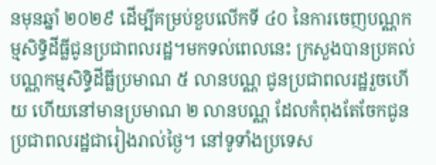នមុនឆ្នាំ ២០២៩ ដើម្បីគម្រប់ខួបលើកទី ៤០ នៃការចេញបណ្ណកម្មសិទ្ធិដីធ្លីជូនប្រជាពលរដ្ឋ។មកទល់ពេលនេះ ក្រសួងបានប្រគល់បណ្ណកម្មសិទ្ធិដីធ្លីប្រមាណ ៥ លានបណ្ណ ជូនប្រជាពលរដ្ឋរួចហើយ ហើយនៅមានប្រមាណ ២ លានបណ្ណ ដែលកំពុងតែចែកជូនប្រជាពលរដ្ឋជារៀងរាល់ថ្ងៃ។ នៅទូទាំងប្រទេស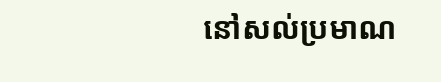នៅសល់ប្រមាណ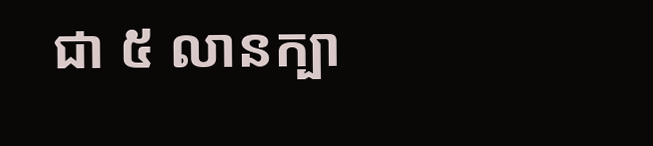ជា ៥ លានក្បា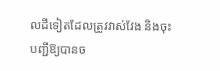លដីទៀតដែលត្រូវវាស់វែង និងចុះបញ្ជីឱ្យបានច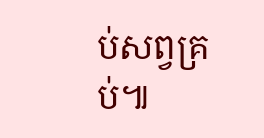ប់សព្វគ្រប់៕